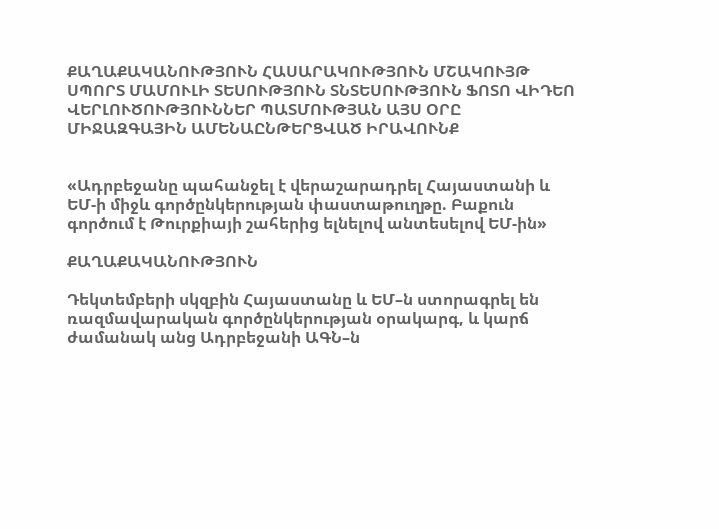ՔԱՂԱՔԱԿԱՆՈՒԹՅՈՒՆ ՀԱՍԱՐԱԿՈՒԹՅՈՒՆ ՄՇԱԿՈՒՅԹ ՍՊՈՐՏ ՄԱՄՈՒԼԻ ՏԵՍՈՒԹՅՈՒՆ ՏՆՏԵՍՈՒԹՅՈՒՆ ՖՈՏՈ ՎԻԴԵՈ ՎԵՐԼՈՒԾՈՒԹՅՈՒՆՆԵՐ ՊԱՏՄՈՒԹՅԱՆ ԱՅՍ ՕՐԸ ՄԻՋԱԶԳԱՅԻՆ ԱՄԵՆԱԸՆԹԵՐՑՎԱԾ ԻՐԱՎՈՒՆՔ


«Ադրբեջանը պահանջել է վերաշարադրել Հայաստանի և ԵՄ-ի միջև գործընկերության փաստաթուղթը. Բաքուն գործում է Թուրքիայի շահերից ելնելով անտեսելով ԵՄ-ին»

ՔԱՂԱՔԱԿԱՆՈՒԹՅՈՒՆ

Դեկտեմբերի սկզբին Հայաստանը և ԵՄ–ն ստորագրել են ռազմավարական գործընկերության օրակարգ, և կարճ ժամանակ անց Ադրբեջանի ԱԳՆ–ն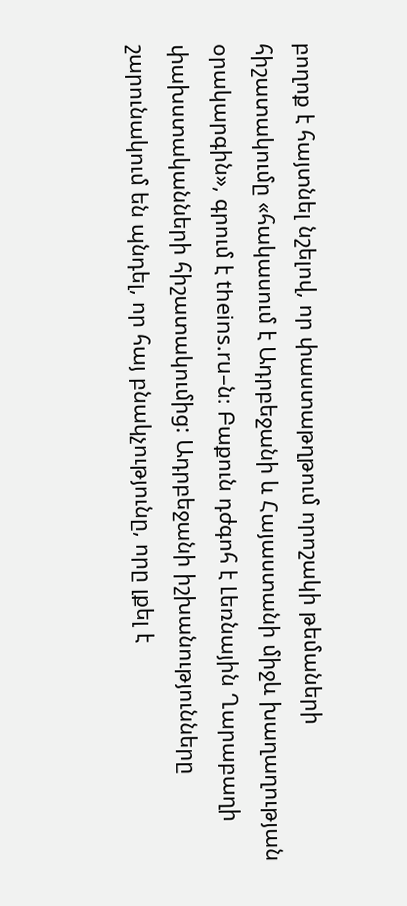բողոք է հայտնել նշելով, որ փաստաթղթում որոշակի թեմաների հիշատակումը «հակասում է Ադրբեջանի և Հայաստանի միջև խաղաղության օրակարգին», գրում է theins.ru–ն։ Բաքուն դժգոհ է Լեռնային Ղարաբաղի փախստականների հիշատակումից: Ադրբեջանի իշխանությունները շարունակում են պնդել, որ հայ բնակչությունը, որը լքել է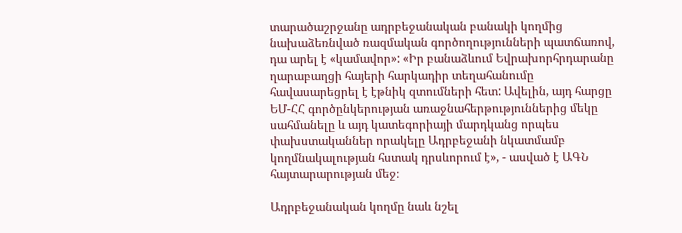տարածաշրջանը ադրբեջանական բանակի կողմից նախաձեռնված ռազմական գործողությունների պատճառով, դա արել է «կամավոր»: «Իր բանաձևում Եվրախորհրդարանը ղարաբաղցի հայերի հարկադիր տեղահանումը հավասարեցրել է էթնիկ զտումների հետ: Ավելին, այդ հարցը ԵՄ-ՀՀ գործընկերության առաջնահերթություններից մեկը սահմանելը և այդ կատեգորիայի մարդկանց որպես փախստականներ որակելը Ադրբեջանի նկատմամբ կողմնակալության հստակ դրսևորում է», - ասված է ԱԳՆ  հայտարարության մեջ։

Ադրբեջանական կողմը նաև նշել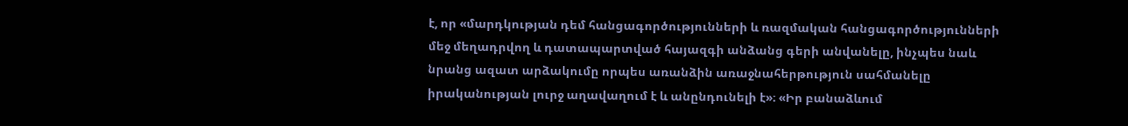է, որ «մարդկության դեմ հանցագործությունների և ռազմական հանցագործությունների մեջ մեղադրվող և դատապարտված հայազգի անձանց գերի անվանելը, ինչպես նաև նրանց ազատ արձակումը որպես առանձին առաջնահերթություն սահմանելը իրականության լուրջ աղավաղում է և անընդունելի է»։ «Իր բանաձևում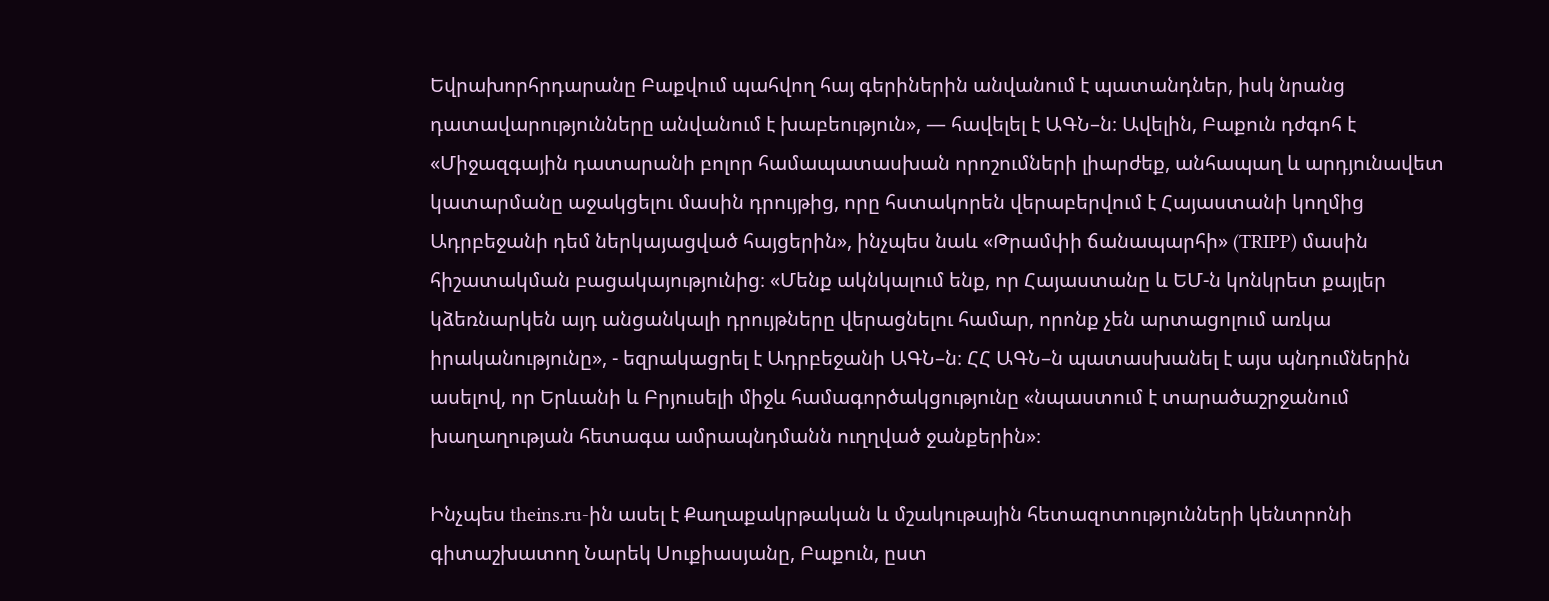Եվրախորհրդարանը Բաքվում պահվող հայ գերիներին անվանում է պատանդներ, իսկ նրանց դատավարությունները անվանում է խաբեություն», — հավելել է ԱԳՆ–ն։ Ավելին, Բաքուն դժգոհ է «Միջազգային դատարանի բոլոր համապատասխան որոշումների լիարժեք, անհապաղ և արդյունավետ կատարմանը աջակցելու մասին դրույթից, որը հստակորեն վերաբերվում է Հայաստանի կողմից Ադրբեջանի դեմ ներկայացված հայցերին», ինչպես նաև «Թրամփի ճանապարհի» (TRIPP) մասին հիշատակման բացակայությունից։ «Մենք ակնկալում ենք, որ Հայաստանը և ԵՄ-ն կոնկրետ քայլեր կձեռնարկեն այդ անցանկալի դրույթները վերացնելու համար, որոնք չեն արտացոլում առկա իրականությունը», - եզրակացրել է Ադրբեջանի ԱԳՆ–ն։ ՀՀ ԱԳՆ–ն պատասխանել է այս պնդումներին ասելով, որ Երևանի և Բրյուսելի միջև համագործակցությունը «նպաստում է տարածաշրջանում խաղաղության հետագա ամրապնդմանն ուղղված ջանքերին»։

Ինչպես theins.ru-ին ասել է Քաղաքակրթական և մշակութային հետազոտությունների կենտրոնի գիտաշխատող Նարեկ Սուքիասյանը, Բաքուն, ըստ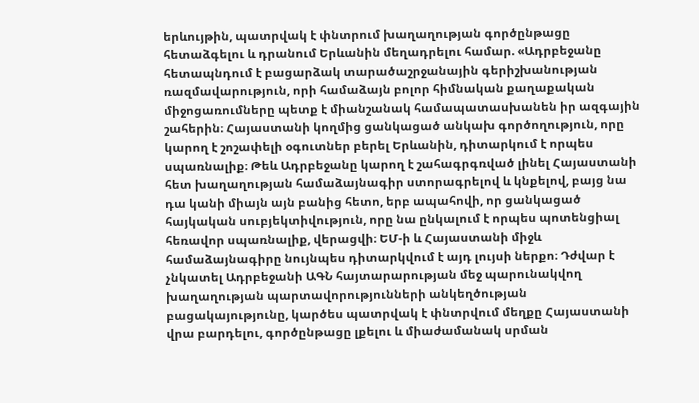երևույթին, պատրվակ է փնտրում խաղաղության գործընթացը հետաձգելու և դրանում Երևանին մեղադրելու համար. «Ադրբեջանը հետապնդում է բացարձակ տարածաշրջանային գերիշխանության ռազմավարություն, որի համաձայն բոլոր հիմնական քաղաքական միջոցառումները պետք է միանշանակ համապատասխանեն իր ազգային շահերին։ Հայաստանի կողմից ցանկացած անկախ գործողություն, որը կարող է շոշափելի օգուտներ բերել Երևանին, դիտարկում է որպես սպառնալիք։ Թեև Ադրբեջանը կարող է շահագրգռված լինել Հայաստանի հետ խաղաղության համաձայնագիր ստորագրելով և կնքելով, բայց նա դա կանի միայն այն բանից հետո, երբ ապահովի, որ ցանկացած հայկական սուբյեկտիվություն, որը նա ընկալում է որպես պոտենցիալ հեռավոր սպառնալիք, վերացվի։ ԵՄ-ի և Հայաստանի միջև համաձայնագիրը նույնպես դիտարկվում է այդ լույսի ներքո։ Դժվար է չնկատել Ադրբեջանի ԱԳՆ հայտարարության մեջ պարունակվող խաղաղության պարտավորությունների անկեղծության բացակայությունը, կարծես պատրվակ է փնտրվում մեղքը Հայաստանի վրա բարդելու, գործընթացը լքելու և միաժամանակ սրման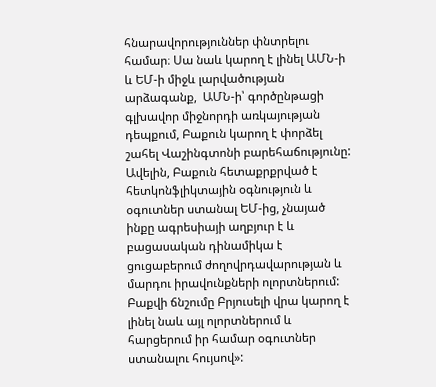հնարավորություններ փնտրելու համար։ Սա նաև կարող է լինել ԱՄՆ-ի և ԵՄ-ի միջև լարվածության արձագանք,  ԱՄՆ-ի՝ գործընթացի գլխավոր միջնորդի առկայության դեպքում, Բաքուն կարող է փորձել շահել Վաշինգտոնի բարեհաճությունը: Ավելին, Բաքուն հետաքրքրված է հետկոնֆլիկտային օգնություն և օգուտներ ստանալ ԵՄ-ից, չնայած ինքը ագրեսիայի աղբյուր է և բացասական դինամիկա է ցուցաբերում ժողովրդավարության և մարդու իրավունքների ոլորտներում: Բաքվի ճնշումը Բրյուսելի վրա կարող է լինել նաև այլ ոլորտներում և հարցերում իր համար օգուտներ ստանալու հույսով»: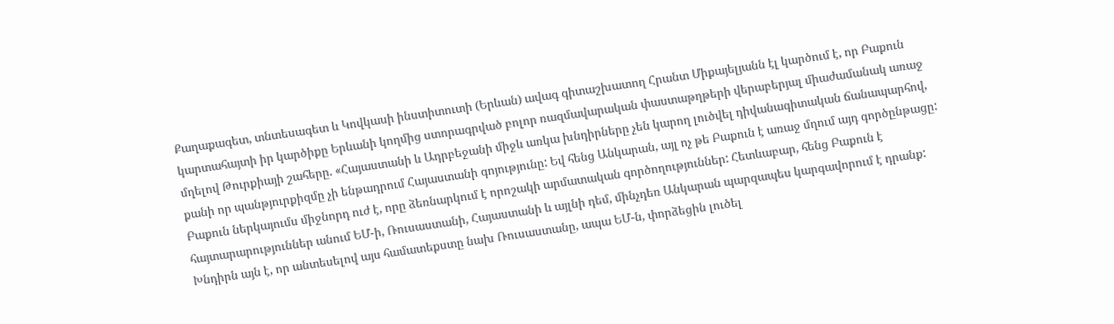Քաղաքագետ, տնտեսագետ և Կովկասի ինստիտուտի (Երևան) ավագ գիտաշխատող Հրանտ Միքայելյանն էլ կարծում է, որ Բաքուն կարտահայտի իր կարծիքը Երևանի կողմից ստորագրված բոլոր ռազմավարական փաստաթղթերի վերաբերյալ միաժամանակ առաջ մղելով Թուրքիայի շահերը. «Հայաստանի և Ադրբեջանի միջև առկա խնդիրները չեն կարող լուծվել դիվանագիտական ճանապարհով, քանի որ պանթյուրքիզմը չի ենթադրում Հայաստանի գոյությունը: Եվ հենց Անկարան, այլ ոչ թե Բաքուն է առաջ մղում այդ գործընթացը: Բաքուն ներկայումս միջնորդ ուժ է, որը ձեռնարկում է որոշակի արմատական գործողություններ: Հետևաբար, հենց Բաքուն է հայտարարություններ անում ԵՄ-ի, Ռուսաստանի, Հայաստանի և այլնի դեմ, մինչդեռ Անկարան պարզապես կարգավորում է դրանք: Խնդիրն այն է, որ անտեսելով այս համատեքստը նախ Ռուսաստանը, ապա ԵՄ-ն, փորձեցին լուծել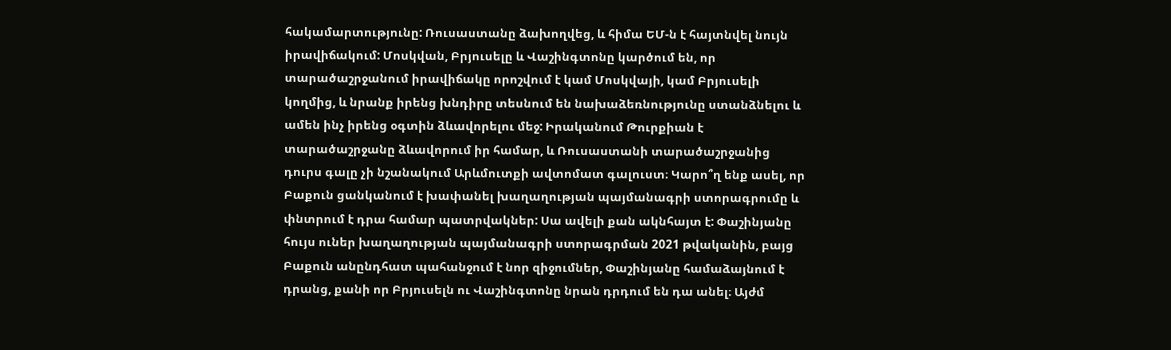հակամարտությունը: Ռուսաստանը ձախողվեց, և հիմա ԵՄ-ն է հայտնվել նույն իրավիճակում: Մոսկվան, Բրյուսելը և Վաշինգտոնը կարծում են, որ տարածաշրջանում իրավիճակը որոշվում է կամ Մոսկվայի, կամ Բրյուսելի կողմից, և նրանք իրենց խնդիրը տեսնում են նախաձեռնությունը ստանձնելու և ամեն ինչ իրենց օգտին ձևավորելու մեջ: Իրականում Թուրքիան է տարածաշրջանը ձևավորում իր համար, և Ռուսաստանի տարածաշրջանից դուրս գալը չի նշանակում Արևմուտքի ավտոմատ գալուստ։ Կարո՞ղ ենք ասել, որ Բաքուն ցանկանում է խափանել խաղաղության պայմանագրի ստորագրումը և փնտրում է դրա համար պատրվակներ: Սա ավելի քան ակնհայտ է: Փաշինյանը հույս ուներ խաղաղության պայմանագրի ստորագրման 2021 թվականին, բայց Բաքուն անընդհատ պահանջում է նոր զիջումներ, Փաշինյանը համաձայնում է դրանց, քանի որ Բրյուսելն ու Վաշինգտոնը նրան դրդում են դա անել։ Այժմ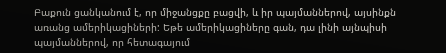Բաքուն ցանկանում է, որ միջանցքը բացվի, և իր պայմաններով, այսինքն առանց ամերիկացիների: Եթե ամերիկացիները գան, դա լինի այնպիսի պայմաններով, որ հետագայում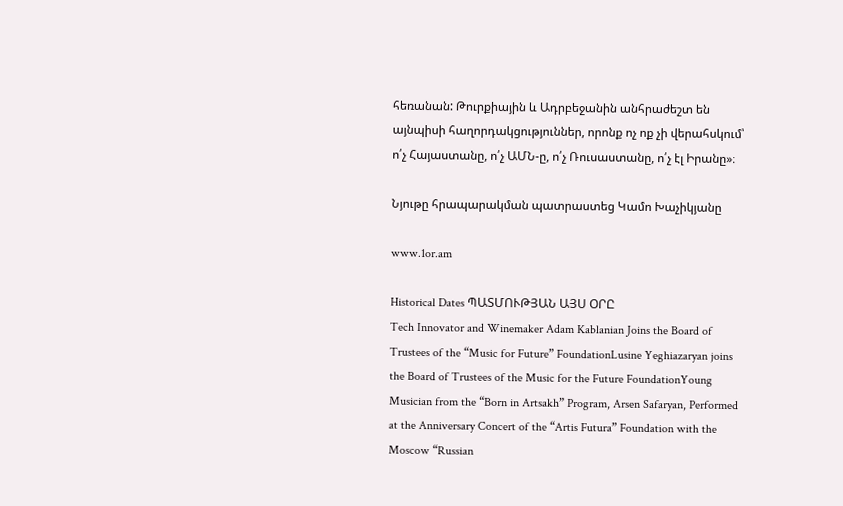հեռանան: Թուրքիային և Ադրբեջանին անհրաժեշտ են այնպիսի հաղորդակցություններ, որոնք ոչ ոք չի վերահսկում՝ ո՛չ Հայաստանը, ո՛չ ԱՄՆ-ը, ո՛չ Ռուսաստանը, ո՛չ էլ Իրանը»։

Նյութը հրապարակման պատրաստեց Կամո Խաչիկյանը

www.1or.am

Historical Dates ՊԱՏՄՈՒԹՅԱՆ ԱՅՍ ՕՐԸ
Tech Innovator and Winemaker Adam Kablanian Joins the Board of Trustees of the “Music for Future” FoundationLusine Yeghiazaryan joins the Board of Trustees of the Music for the Future FoundationYoung Musician from the “Born in Artsakh” Program, Arsen Safaryan, Performed at the Anniversary Concert of the “Artis Futura” Foundation with the Moscow “Russian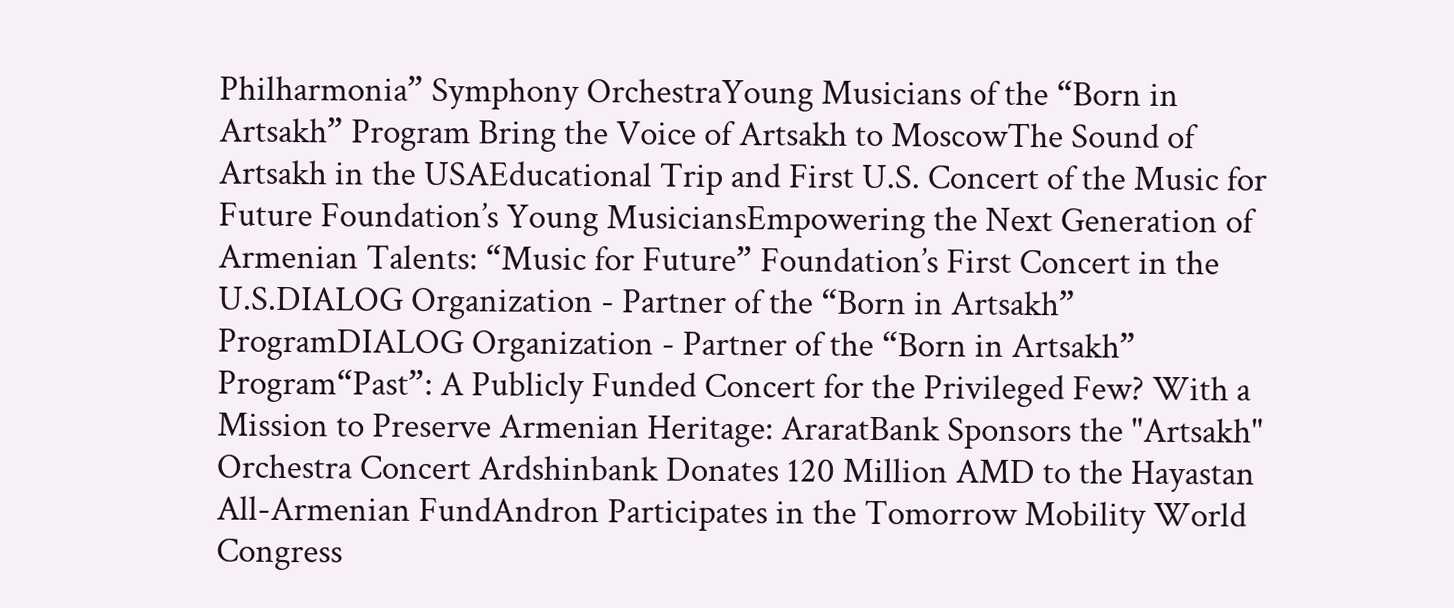Philharmonia” Symphony OrchestraYoung Musicians of the “Born in Artsakh” Program Bring the Voice of Artsakh to MoscowThe Sound of Artsakh in the USAEducational Trip and First U.S. Concert of the Music for Future Foundation’s Young MusiciansEmpowering the Next Generation of Armenian Talents: “Music for Future” Foundation’s First Concert in the U.S.DIALOG Organization - Partner of the “Born in Artsakh” ProgramDIALOG Organization - Partner of the “Born in Artsakh” Program“Past”: A Publicly Funded Concert for the Privileged Few? With a Mission to Preserve Armenian Heritage: AraratBank Sponsors the "Artsakh" Orchestra Concert Ardshinbank Donates 120 Million AMD to the Hayastan All-Armenian FundAndron Participates in the Tomorrow Mobility World Congress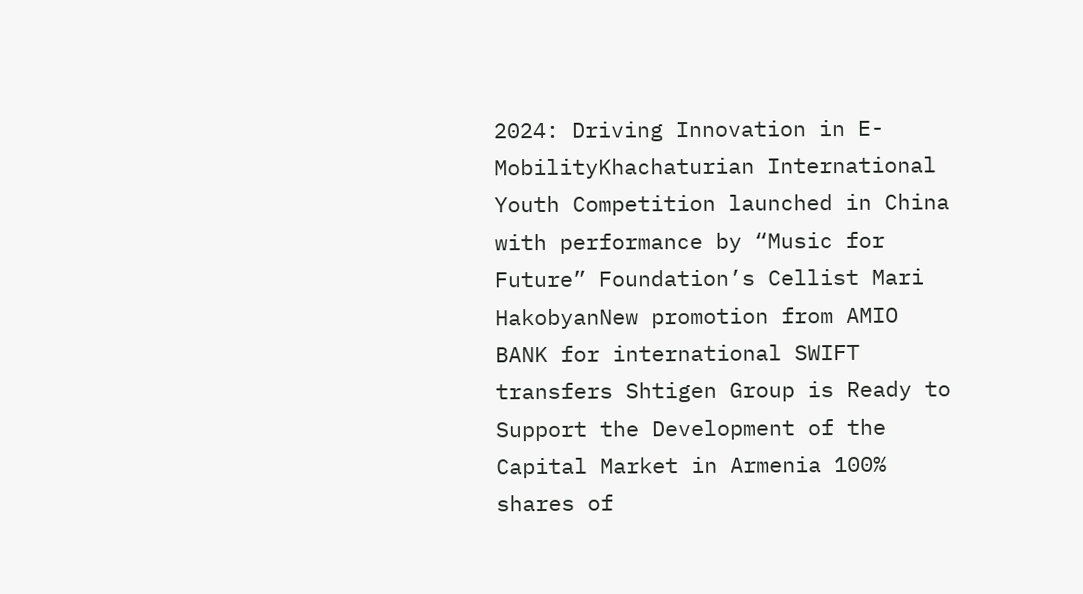2024: Driving Innovation in E-MobilityKhachaturian International Youth Competition launched in China with performance by “Music for Future” Foundation’s Cellist Mari HakobyanNew promotion from AMIO BANK for international SWIFT transfers Shtigen Group is Ready to Support the Development of the Capital Market in Armenia 100% shares of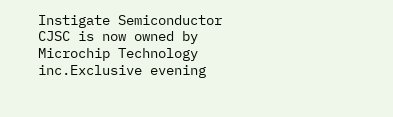Instigate Semiconductor CJSC is now owned by Microchip Technology inc.Exclusive evening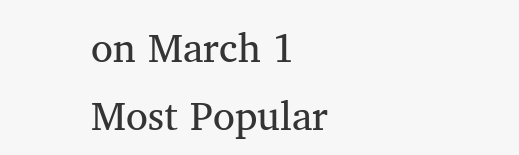on March 1
Most Popular